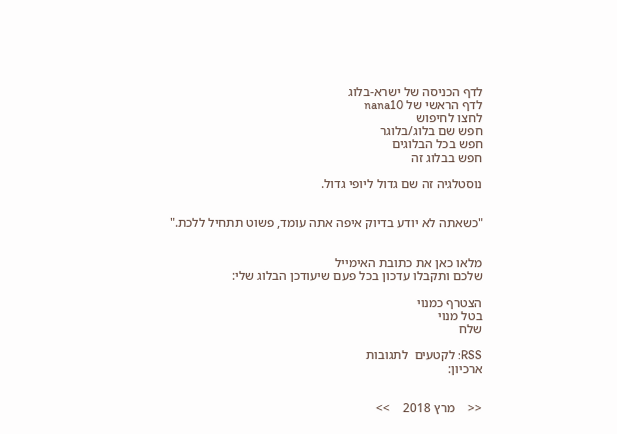לדף הכניסה של ישרא-בלוג
לדף הראשי של nana10
לחצו לחיפוש
חפש שם בלוג/בלוגר
חפש בכל הבלוגים
חפש בבלוג זה

נוסטלגיה זה שם גדול ליופי גדול.


"כשאתה לא יודע בדיוק איפה אתה עומד, פשוט תתחיל ללכת."


מלאו כאן את כתובת האימייל
שלכם ותקבלו עדכון בכל פעם שיעודכן הבלוג שלי:

הצטרף כמנוי
בטל מנוי
שלח

RSS: לקטעים  לתגובות
ארכיון:


<<    מרץ 2018    >>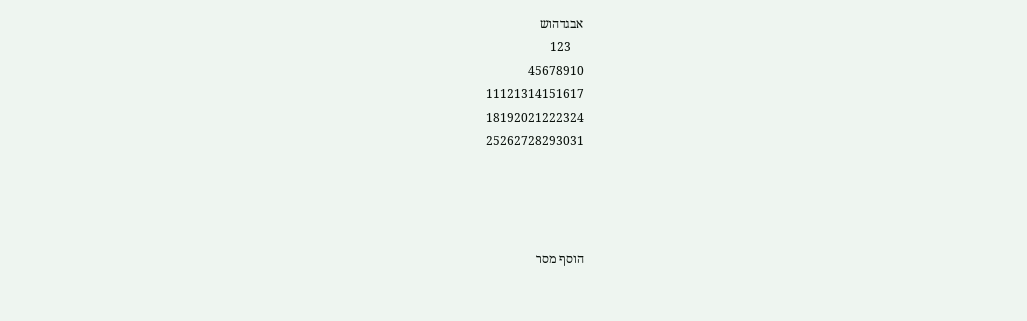אבגדהוש
    123
45678910
11121314151617
18192021222324
25262728293031




הוסף מסר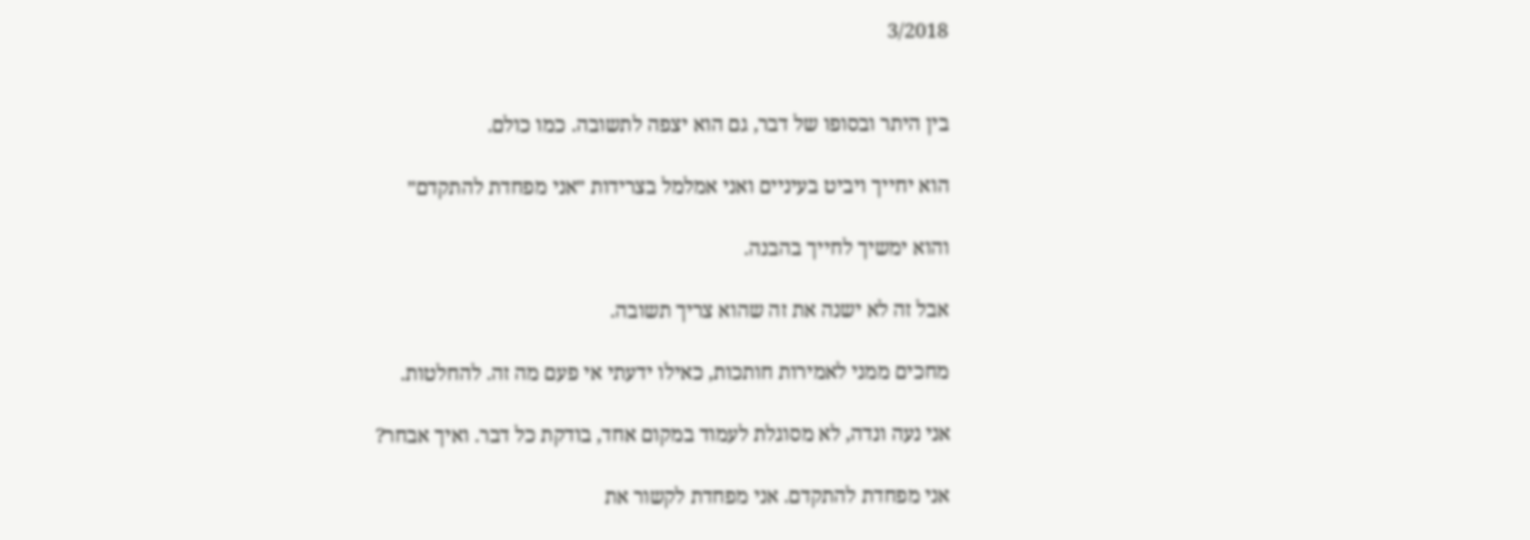3/2018


בין היתר ובסופו של דבר, גם הוא יצפה לתשובה. כמו כולם.

הוא יחייך ויביט בעיניים ואני אמלמל בצרידות ״אני מפחדת להתקדם״

והוא ימשיך לחייך בהבנה.

אבל זה לא ישנה את זה שהוא צריך תשובה.

מחכים ממני לאמירות חותכות, כאילו ידעתי אי פעם מה זה. להחלטות.

אני נעה ונדה, לא מסוגלת לעמוד במקום אחד, בודקת כל דבר. ואיך אבחר?

אני מפחדת להתקדם. אני מפחדת לקשור את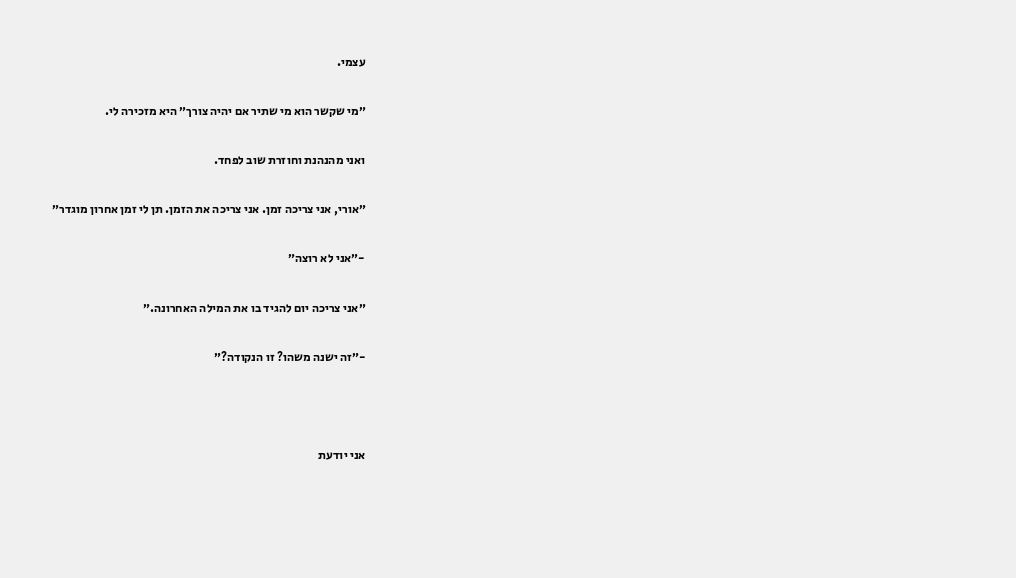עצמי.

״מי שקשר הוא מי שתיר אם יהיה צורך״ היא מזכירה לי.

ואני מהנהנת וחוזרת שוב לפחד.

״אורי, אני צריכה זמן. אני צריכה את הזמן. תן לי זמן אחרון מוגדר״

-״אני לא רוצה״

״אני צריכה יום להגיד בו את המילה האחרונה.״

-״זה ישנה משהו? זו הנקודה?״



אני יודעת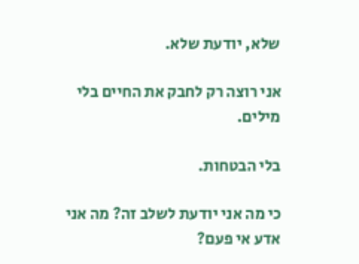שלא, יודעת שלא.

אני רוצה רק לחבק את החיים בלי מילים.

בלי הבטחות.

כי מה אני יודעת לשלב זה? מה אני אדע אי פעם?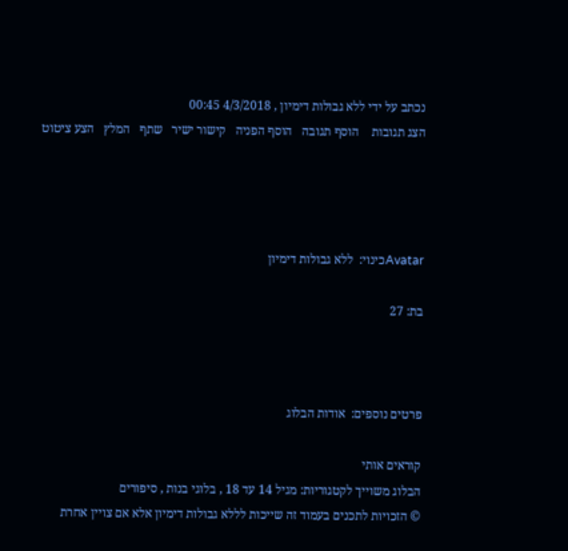נכתב על ידי ללא גבולות דימיון , 4/3/2018 00:45
הצג תגובות    הוסף תגובה   הוסף הפניה   קישור ישיר   שתף   המלץ   הצע ציטוט




Avatarכינוי:  ללא גבולות דימיון

בת: 27



פרטים נוספים:  אודות הבלוג

קוראים אותי
הבלוג משוייך לקטגוריות: מגיל 14 עד 18 , בלוגי בנות , סיפורים
© הזכויות לתכנים בעמוד זה שייכות לללא גבולות דימיון אלא אם צויין אחרת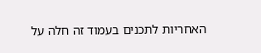האחריות לתכנים בעמוד זה חלה על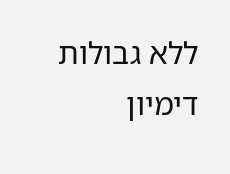ללא גבולות דימיון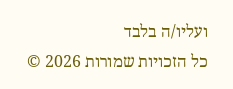ועליו/ה בלבד
כל הזכויות שמורות 2026 ©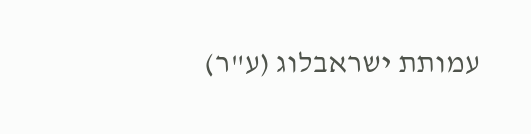עמותת ישראבלוג (ע"ר)